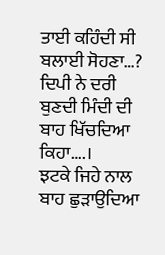ਤਾਈ ਕਹਿੰਦੀ ਸੀ ਬਲਾਈ ਸੋਹਣਾ…?
ਦਿਪੀ ਨੇ ਦਰੀ ਬੁਣਦੀ ਮਿੰਦੀ ਦੀ ਬਾਹ ਖਿੱਚਦਿਆ ਕਿਹਾ….।
ਝਟਕੇ ਜਿਹੇ ਨਾਲ ਬਾਹ ਛੁੜਾਉਦਿਆ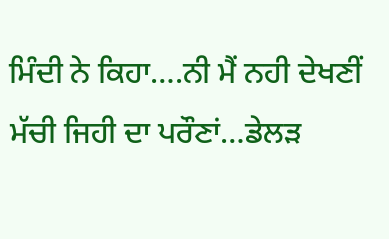ਮਿੰਦੀ ਨੇ ਕਿਹਾ….ਨੀ ਮੈਂ ਨਹੀ ਦੇਖਣੀਂ ਮੱਚੀ ਜਿਹੀ ਦਾ ਪਰੌਣਾਂ…ਡੇਲੜ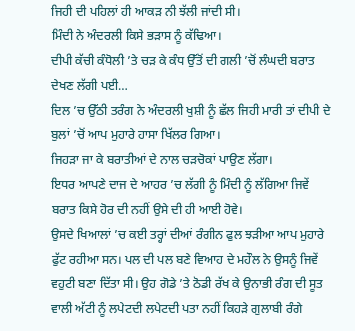ਜਿਹੀ ਦੀ ਪਹਿਲਾਂ ਹੀ ਆਕੜ ਨੀ ਝੱਲੀ ਜਾਂਦੀ ਸੀ।
ਮਿੰਦੀ ਨੇ ਅੰਦਰਲੀ ਕਿਸੇ ਭੜਾਸ ਨੂੰ ਕੱਢਿਆ।
ਦੀਪੀ ਕੱਚੀ ਕੰਧੋਲੀ ’ਤੇ ਚੜ ਕੇ ਕੰਧ ਉੱਤੋਂ ਦੀ ਗਲੀ ’ਚੋਂ ਲੰਘਦੀ ਬਰਾਤ ਦੇਖਣ ਲੱਗੀ ਪਈ…
ਦਿਲ ’ਚ ਉੱਠੀ ਤਰੰਗ ਨੇ ਅੰਦਰਲੀ ਖੁਸ਼ੀ ਨੂੰ ਛੱਲ ਜਿਹੀ ਮਾਰੀ ਤਾਂ ਦੀਪੀ ਦੇ ਬੁਲਾਂ ’ਚੋਂ ਆਪ ਮੁਹਾਰੇ ਹਾਸਾ ਖਿੱਲਰ ਗਿਆ।
ਜਿਹੜਾ ਜਾ ਕੇ ਬਰਾਤੀਆਂ ਦੇ ਨਾਲ ਚੜਚੋਕਾਂ ਪਾਉਣ ਲੱਗਾ।
ਇਧਰ ਆਪਣੇ ਦਾਜ ਦੇ ਆਹਰ ’ਚ ਲੱਗੀ ਨੂੰ ਮਿੰਦੀ ਨੂੰ ਲੱਗਿਆ ਜਿਵੇਂ ਬਰਾਤ ਕਿਸੇ ਹੋਰ ਦੀ ਨਹੀਂ ਉਸੇ ਦੀ ਹੀ ਆਈ ਹੋਵੇ।
ਉਸਦੇ ਖਿਆਲਾਂ ’ਚ ਕਈ ਤਰ੍ਹਾਂ ਦੀਆਂ ਰੰਗੀਨ ਫੁਲ ਝੜੀਆ ਆਪ ਮੁਹਾਰੇ ਫੁੱਟ ਰਹੀਆ ਸਨ। ਪਲ ਦੀ ਪਲ ਬਣੇ ਵਿਆਹ ਦੇ ਮਹੌਲ ਨੇ ਉਸਨੂੰ ਜਿਵੇਂ ਵਹੁਟੀ ਬਣਾ ਦਿੱਤਾ ਸੀ। ਉਹ ਗੋਡੇ ’ਤੇ ਠੋਡੀ ਰੱਖ ਕੇ ਉਨਾਭੀ ਰੰਗ ਦੀ ਸੂਤ ਵਾਲੀ ਅੱਟੀ ਨੂੰ ਲਪੇਟਦੀ ਲਪੇਟਦੀ ਪਤਾ ਨਹੀਂ ਕਿਹੜੇ ਗੁਲਾਬੀ ਰੰਗੇ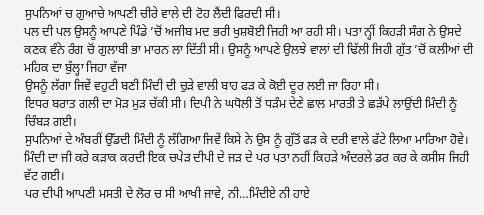ਸੁਪਨਿਆਂ ਚ ਗੁਆਚੇ ਆਪਣੀ ਚੀਰੇ ਵਾਲੇ ਦੀ ਟੋਹ ਲੈਂਦੀ ਫਿਰਦੀ ਸੀ।
ਪਲ ਦੀ ਪਲ ਉਸਨੂੰ ਆਪਣੇ ਪਿੰਡੇ ’ਚੋਂ ਅਜੀਬ ਮਦ ਭਰੀ ਖੁਸ਼ਬੋਈ ਜਿਹੀ ਆ ਰਹੀ ਸੀ। ਪਤਾ ਨ੍ਹੀਂ ਕਿਹੜੀ ਸੰਗ ਨੇ ਉਸਦੇ ਕਣਕ ਵੰਨੇ ਰੰਗ ਚੋਂ ਗੁਲਾਬੀ ਭਾ ਮਾਰਨ ਲਾ ਦਿੱਤੀ ਸੀ। ਉਸਨੂੰ ਆਪਣੇ ਉਲਝੇ ਵਾਲਾਂ ਦੀ ਢਿੱਲੀ ਜਿਹੀ ਗੁੱਤ ’ਚੋਂ ਕਲੀਆਂ ਦੀ ਮਹਿਕ ਦਾ ਬੁੱਲ੍ਹਾ ਜਿਹਾ ਵੱਜਾ
ਉਸਨੂੰ ਲੱਗਾ ਜਿਵੇਂ ਵਹੁਟੀ ਬਣੀ ਮਿੰਦੀ ਦੀ ਚੁੜੇ ਵਾਲੀ ਬਾਹ ਫੜ ਕੇ ਕੋਈ ਦੂਰ ਲਈ ਜਾ ਰਿਹਾ ਸੀ।
ਇਧਰ ਬਰਾਤ ਗਲੀ ਦਾ ਮੋੜ ਮੁੜ ਚੱਕੀ ਸੀ। ਦਿਪੀ ਨੇ ਘਧੋਲੀ ਤੋਂ ਧੜੰਮ ਦੇਣੇ ਛਾਲ ਮਾਰਤੀ ਤੇ ਛੜੱਪੇ ਲਾਉਂਦੀ ਮਿੰਦੀ ਨੂੰ ਚਿੰਬੜ ਗਈ।
ਸੁਪਨਿਆਂ ਦੇ ਅੰਬਰੀਂ ਉੱਡਦੀ ਮਿੰਦੀ ਨੂੰ ਲੱਗਿਆ ਜਿਵੇਂ ਕਿਸੇ ਨੇ ਉਸ ਨੂੰ ਗੁੱਤੋਂ ਫੜ ਕੇ ਦਰੀ ਵਾਲੇ ਫੱਟੇ ਲਿਆ ਮਾਰਿਆ ਹੋਵੇ।
ਮਿੰਦੀ ਦਾ ਜੀ ਕਰੇ ਕੜਾਕ ਕਰਦੀ ਇਕ ਚਪੇੜ ਦੀਪੀ ਦੇ ਜੜ ਦੇ ਪਰ ਪਤਾ ਨਹੀਂ ਕਿਹੜੇ ਅੰਦਰਲੇ ਡਰ ਕਰ ਕੇ ਕਸੀਸ ਜਿਹੀ ਵੱਟ ਗਈ।
ਪਰ ਦੀਪੀ ਆਪਣੀ ਮਸਤੀ ਦੇ ਲੋਰ ਚ ਸੀ ਆਖੀ ਜਾਵੇ, ਨੀ…ਮਿੰਦੀਏ ਨੀ ਹਾਏ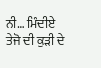ਨੀ… ਮਿੰਦੀਏ ਤੇਜੋ ਦੀ ਕੁੜੀ ਦੇ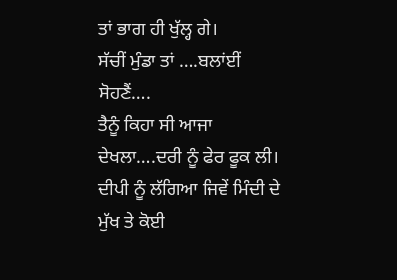ਤਾਂ ਭਾਗ ਹੀ ਖੁੱਲ੍ਹ ਗੇ।
ਸੱਚੀਂ ਮੁੰਡਾ ਤਾਂ ….ਬਲਾਂਈਂ ਸੋਹਣੈਂ….
ਤੈਨੂੰ ਕਿਹਾ ਸੀ ਆਜਾ ਦੇਖਲਾ….ਦਰੀ ਨੂੰ ਫੇਰ ਫੂਕ ਲੀ।
ਦੀਪੀ ਨੂੰ ਲੱਗਿਆ ਜਿਵੇਂ ਮਿੰਦੀ ਦੇ ਮੁੱਖ ਤੇ ਕੋਈ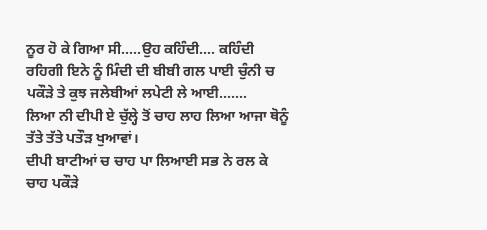ਨੂਰ ਹੋ ਕੇ ਗਿਆ ਸੀ…..ਉਹ ਕਹਿੰਦੀ…. ਕਹਿੰਦੀ ਰਹਿਗੀ ਇਨੇ ਨੂੰ ਮਿੰਦੀ ਦੀ ਬੀਬੀ ਗਲ ਪਾਈ ਚੁੰਨੀ ਚ ਪਕੌੜੇ ਤੇ ਕੁਝ ਜਲੇਬੀਆਂ ਲਪੇਟੀ ਲੇ ਆਈ…….
ਲਿਆ ਨੀ ਦੀਪੀ ਏ ਚੁੱਲ੍ਹੇ ਤੋਂ ਚਾਹ ਲਾਹ ਲਿਆ ਆਜਾ ਥੋਨੂੰ ਤੱਤੇ ਤੱਤੇ ਪਤੌੜ ਖੁਆਵਾਂ।
ਦੀਪੀ ਬਾਟੀਆਂ ਚ ਚਾਹ ਪਾ ਲਿਆਈ ਸਭ ਨੇ ਰਲ ਕੇ ਚਾਹ ਪਕੌੜੇ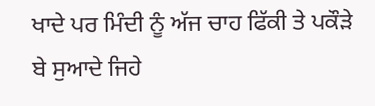ਖਾਦੇ ਪਰ ਮਿੰਦੀ ਨੂੰ ਅੱਜ ਚਾਹ ਫਿੱਕੀ ਤੇ ਪਕੌੜੇ ਬੇ ਸੁਆਦੇ ਜਿਹੇ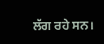ਲੱਗ ਰਹੇ ਸਨ।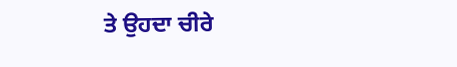ਤੇ ਉਹਦਾ ਚੀਰੇ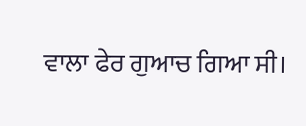ਵਾਲਾ ਫੇਰ ਗੁਆਚ ਗਿਆ ਸੀ।